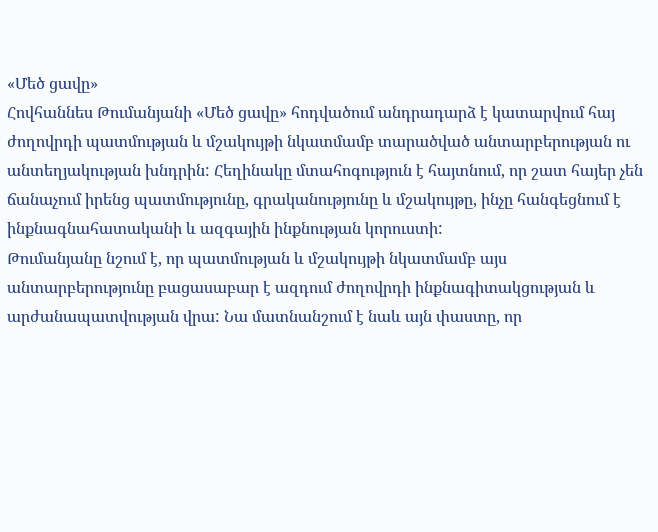«Մեծ ցավը»
Հովհաննես Թումանյանի «Մեծ ցավը» հոդվածում անդրադարձ է կատարվում հայ ժողովրդի պատմության և մշակույթի նկատմամբ տարածված անտարբերության ու անտեղյակության խնդրին: Հեղինակը մտահոգություն է հայտնում, որ շատ հայեր չեն ճանաչում իրենց պատմությունը, գրականությունը և մշակույթը, ինչը հանգեցնում է ինքնագնահատականի և ազգային ինքնության կորուստի:
Թումանյանը նշում է, որ պատմության և մշակույթի նկատմամբ այս անտարբերությունը բացասաբար է ազդում ժողովրդի ինքնագիտակցության և արժանապատվության վրա: Նա մատնանշում է նաև այն փաստը, որ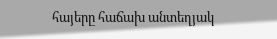հայերը հաճախ անտեղյակ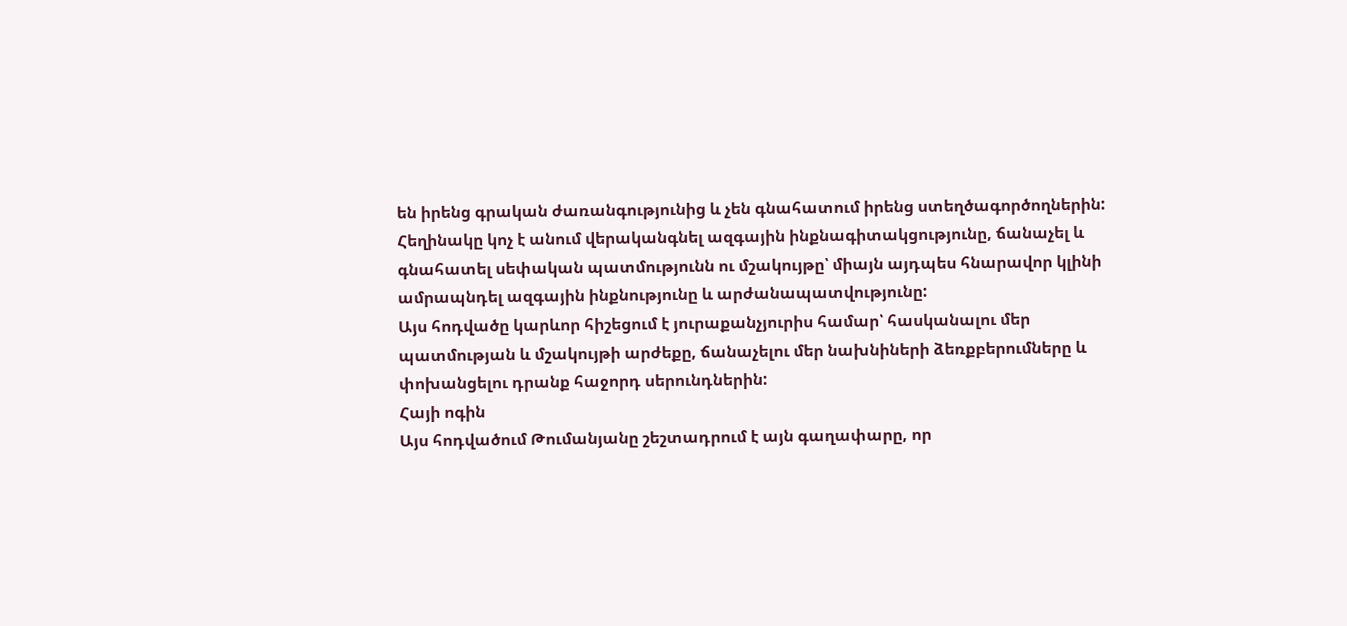են իրենց գրական ժառանգությունից և չեն գնահատում իրենց ստեղծագործողներին:
Հեղինակը կոչ է անում վերականգնել ազգային ինքնագիտակցությունը, ճանաչել և գնահատել սեփական պատմությունն ու մշակույթը՝ միայն այդպես հնարավոր կլինի ամրապնդել ազգային ինքնությունը և արժանապատվությունը:
Այս հոդվածը կարևոր հիշեցում է յուրաքանչյուրիս համար՝ հասկանալու մեր պատմության և մշակույթի արժեքը, ճանաչելու մեր նախնիների ձեռքբերումները և փոխանցելու դրանք հաջորդ սերունդներին:
Հայի ոգին
Այս հոդվածում Թումանյանը շեշտադրում է այն գաղափարը, որ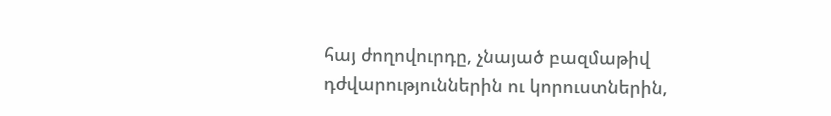հայ ժողովուրդը, չնայած բազմաթիվ դժվարություններին ու կորուստներին,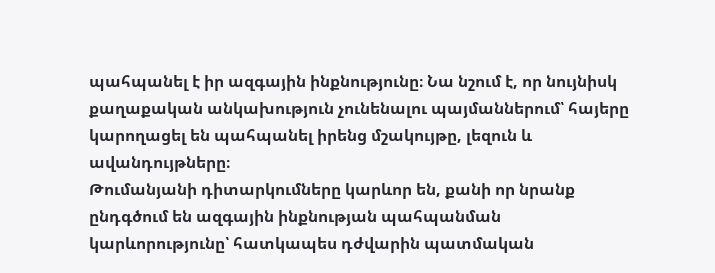պահպանել է իր ազգային ինքնությունը։ Նա նշում է, որ նույնիսկ քաղաքական անկախություն չունենալու պայմաններում՝ հայերը կարողացել են պահպանել իրենց մշակույթը, լեզուն և ավանդույթները։
Թումանյանի դիտարկումները կարևոր են, քանի որ նրանք ընդգծում են ազգային ինքնության պահպանման կարևորությունը՝ հատկապես դժվարին պատմական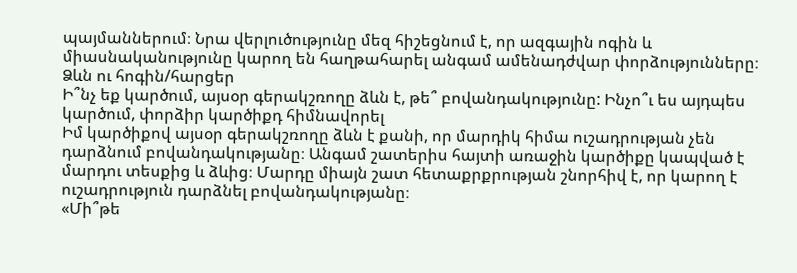պայմաններում։ Նրա վերլուծությունը մեզ հիշեցնում է, որ ազգային ոգին և միասնականությունը կարող են հաղթահարել անգամ ամենադժվար փորձությունները։
Ձևն ու հոգին/հարցեր
Ի՞նչ եք կարծում, այսօր գերակշռողը ձևն է, թե՞ բովանդակությունը: Ինչո՞ւ ես այդպես կարծում, փորձիր կարծիքդ հիմնավորել
Իմ կարծիքով այսօր գերակշռողը ձևն է քանի, որ մարդիկ հիմա ուշադրության չեն դարձնում բովանդակությանը։ Անգամ շատերիս հայտի առաջին կարծիքը կապված է մարդու տեսքից և ձևից։ Մարդը միայն շատ հետաքրքրության շնորհիվ է, որ կարող է ուշադրություն դարձնել բովանդակությանը։
«Մի՞թե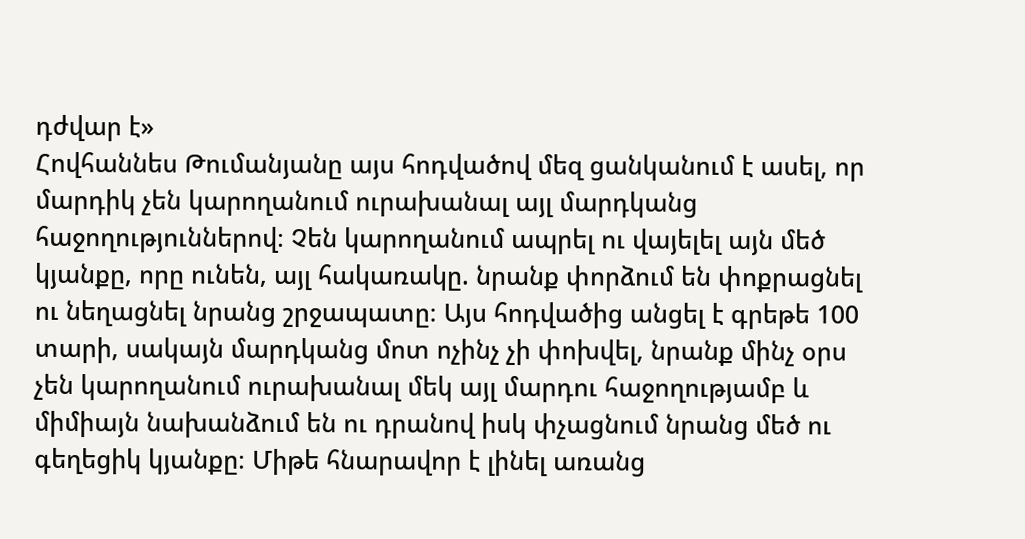դժվար է»
Հովհաննես Թումանյանը այս հոդվածով մեզ ցանկանում է ասել, որ մարդիկ չեն կարողանում ուրախանալ այլ մարդկանց հաջողություններով։ Չեն կարողանում ապրել ու վայելել այն մեծ կյանքը, որը ունեն, այլ հակառակը. նրանք փորձում են փոքրացնել ու նեղացնել նրանց շրջապատը։ Այս հոդվածից անցել է գրեթե 100 տարի, սակայն մարդկանց մոտ ոչինչ չի փոխվել, նրանք մինչ օրս չեն կարողանում ուրախանալ մեկ այլ մարդու հաջողությամբ և միմիայն նախանձում են ու դրանով իսկ փչացնում նրանց մեծ ու գեղեցիկ կյանքը։ Միթե հնարավոր է լինել առանց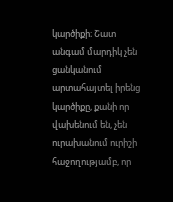կարծիքի։ Շատ անգամ մարդիկ չեն ցանկանում արտահայտել իրենց կարծիքը, քանի որ վախենում են, չեն ուրախանում ուրիշի հաջողությամբ, որ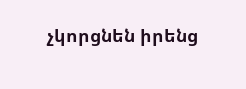չկորցնեն իրենց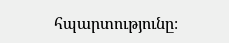հպարտությունը։